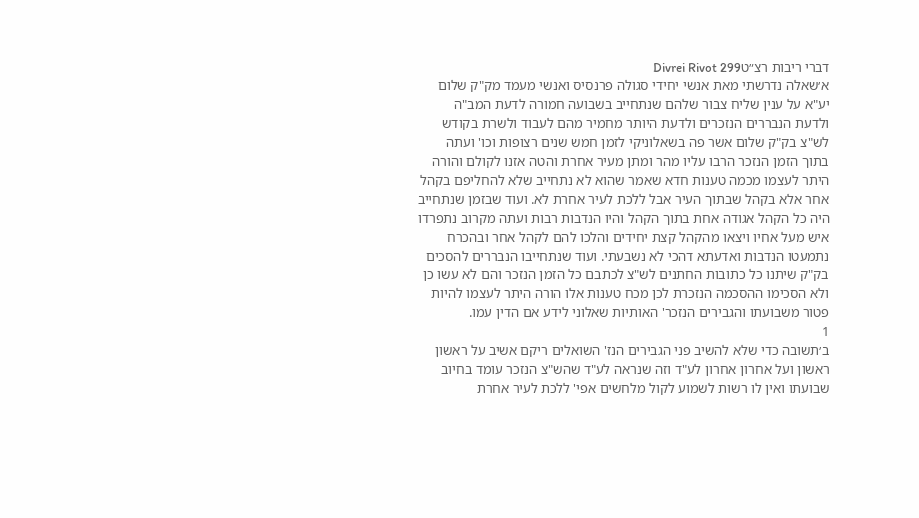דברי ריבות רצ״טDivrei Rivot 299
א׳שאלה נדרשתי מאת אנשי יחידי סגולה פרנסיס ואנשי מעמד מק"ק שלום יע"א על ענין שליח צבור שלהם שנתחייב בשבועה חמורה לדעת המב"ה ולדעת הנבררים הנזכרים ולדעת היותר מחמיר מהם לעבוד ולשרת בקודש לש"צ בק"ק שלום אשר פה בשאלוניקי לזמן חמש שנים רצופות וכו' ועתה בתוך הזמן הנזכר הרבו עליו מהר ומתן מעיר אחרת והטה אזנו לקולם והורה היתר לעצמו מכמה טענות חדא שאמר שהוא לא נתחייב שלא להחליפם בקהל אחר אלא בקהל שבתוך העיר אבל ללכת לעיר אחרת לא. ועוד שבזמן שנתחייב היה כל הקהל אגודה אחת בתוך הקהל והיו הנדבות רבות ועתה מקרוב נתפרדו איש מעל אחיו ויצאו מהקהל קצת יחידים והלכו להם לקהל אחר ובהכרח נתמעטו הנדבות ואדעתא דהכי לא נשבעתי. ועוד שנתחייבו הנבררים להסכים בק"ק שיתנו כל כתובות החתנים לש"צ לכתבם כל הזמן הנזכר והם לא עשו כן ולא הסכימו ההסכמה הנזכרת לכן מכח טענות אלו הורה היתר לעצמו להיות פטור משבועתו והגבירים הנזכר' האותיות שאלוני לידע אם הדין עמו.
1
ב׳תשובה כדי שלא להשיב פני הגבירים הנז' השואלים ריקם אשיב על ראשון ראשון ועל אחרון אחרון לע"ד וזה שנראה לע"ד שהש"צ הנזכר עומד בחיוב שבועתו ואין לו רשות לשמוע לקול מלחשים אפי' ללכת לעיר אחרת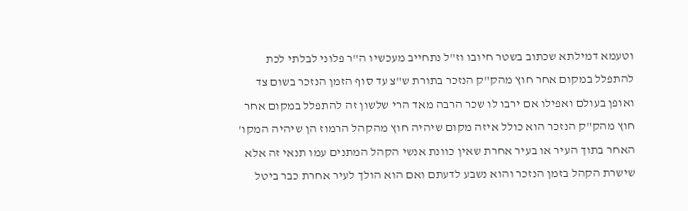וטעמא דמילתא שכתוב בשטר חיובו וז"ל נתחייב מעכשיו ה"ר פלוני לבלתי לכת להתפלל במקום אחר חוץ מהק"ק הנזכר בתורת ש"צ עד סוף הזמן הנזכר בשום צד ואופן בעולם ואפילו אם ירבו לו שכר הרבה מאד הרי שלשון זה להתפלל במקום אחר חוץ מהק"ק הנזכר הוא כולל איזה מקום שיהיה חוץ מהקהל הרמוז הן שיהיה המקו' האחר בתוך העיר או בעיר אחרת שאין כוונת אנשי הקהל המתנים עמו תנאי זה אלא שישרת הקהל בזמן הנזכר והוא נשבע לדעתם ואם הוא הולך לעיר אחרת כבר ביטל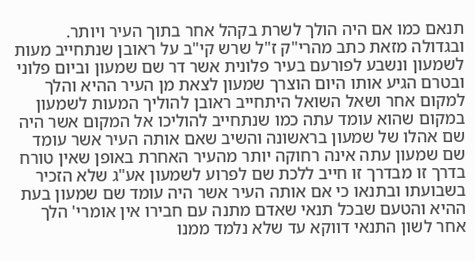תנאם כמו אם היה הולך לשרת בקהל אחר בתוך העיר ויותר. ובגדולה מזאת כתב מהרי"ק ז"ל שרש קי"ב על ראובן שנתחייב מעות לשמעון ונשבע לפורעם בעיר פלונית אשר דר שם שמעון וביום פלוני ובטרם הגיע אותו היום הוצרך שמעון לצאת מן העיר ההיא והלך למקום אחר ושאל השואל היתחייב ראובן להוליך המעות לשמעון במקום שהוא עומד עתה כמו שנתחייב להוליכו אל המקום אשר היה שם אהלו של שמעון בראשונה והשיב שאם אותה העיר אשר עומד שם שמעון עתה אינה רחוקה יותר מהעיר האחרת באופן שאין טורח בדרך זו מבדרך זו חייב ללכת שם לפרוע לשמעון אע"ג שלא הזכיר בשבועתו ובתנאו כי אם אותה העיר אשר היה עומד שם שמעון בעת ההיא והטעם שבכל תנאי שאדם מתנה עם חבירו אין אומרי' הלך אחר לשון התנאי דווקא עד שלא נלמד ממנו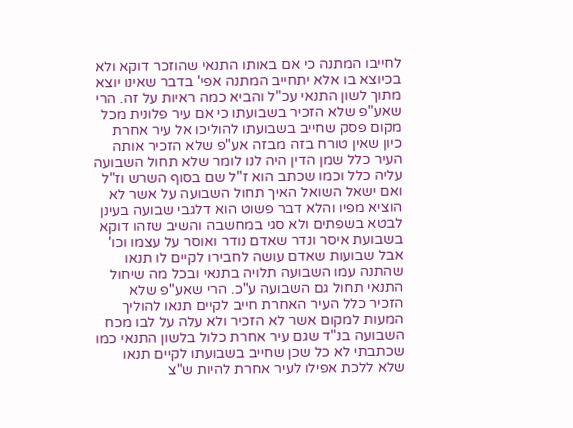לחייבו המתנה כי אם באותו התנאי שהוזכר דוקא ולא בכיוצא בו אלא יתחייב המתנה אפי' בדבר שאינו יוצא מתוך לשון התנאי עכ"ל והביא כמה ראיות על זה. הרי שאע"פ שלא הזכיר בשבועתו כי אם עיר פלונית מכל מקום פסק שחייב בשבועתו להוליכו אל עיר אחרת כיון שאין טורח בזה מבזה אע"פ שלא הזכיר אותה העיר כלל שמן הדין היה לנו לומר שלא תחול השבועה עליה כלל וכמו שכתב הוא ז"ל שם בסוף השרש וז"ל ואם ישאל השואל האיך תחול השבועה על אשר לא הוציא מפיו והלא דבר פשוט הוא דלגבי שבועה בעינן לבטא בשפתים ולא סגי במחשבה והשיב שזהו דוקא בשבועת איסר ונדר שאדם נודר ואוסר על עצמו וכו' אבל שבועות שאדם עושה לחבירו לקיים לו תנאו שהתנה עמו השבועה תלויה בתנאי ובכל מה שיחול התנאי תחול גם השבועה ע"כ. הרי שאע"פ שלא הזכיר כלל העיר האחרת חייב לקיים תנאו להוליך המעות למקום אשר לא הזכיר ולא עלה על לבו מכח השבועה בנ"ד שגם עיר אחרת כלול בלשון התנאי כמו שכתבתי לא כל שכן שחייב בשבועתו לקיים תנאו שלא ללכת אפילו לעיר אחרת להיות ש"צ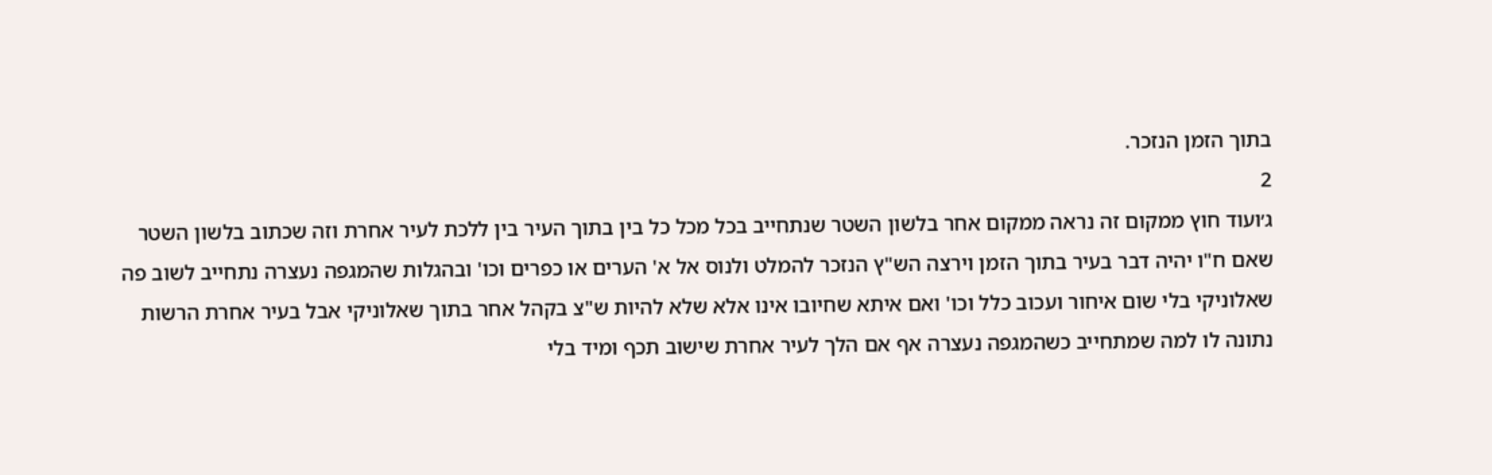בתוך הזמן הנזכר.
2
ג׳ועוד חוץ ממקום זה נראה ממקום אחר בלשון השטר שנתחייב בכל מכל כל בין בתוך העיר בין ללכת לעיר אחרת וזה שכתוב בלשון השטר שאם ח"ו יהיה דבר בעיר בתוך הזמן וירצה הש"ץ הנזכר להמלט ולנוס אל א' הערים או כפרים וכו' ובהגלות שהמגפה נעצרה נתחייב לשוב פה שאלוניקי בלי שום איחור ועכוב כלל וכו' ואם איתא שחיובו אינו אלא שלא להיות ש"צ בקהל אחר בתוך שאלוניקי אבל בעיר אחרת הרשות נתונה לו למה שמתחייב כשהמגפה נעצרה אף אם הלך לעיר אחרת שישוב תכף ומיד בלי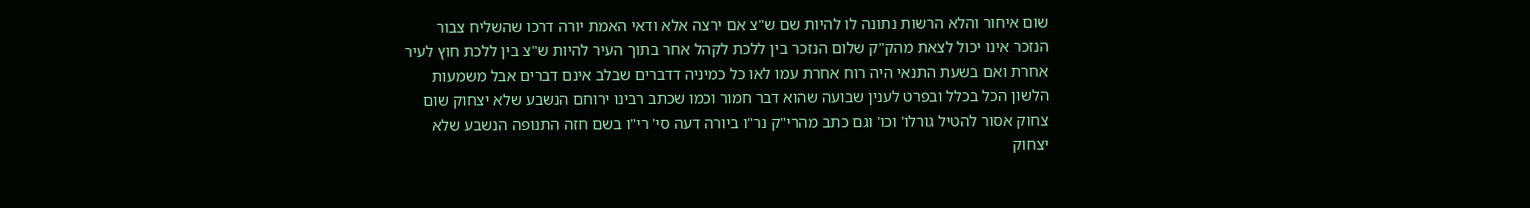שום איחור והלא הרשות נתונה לו להיות שם ש"צ אם ירצה אלא ודאי האמת יורה דרכו שהשליח צבור הנזכר אינו יכול לצאת מהק"ק שלום הנזכר בין ללכת לקהל אחר בתוך העיר להיות ש"צ בין ללכת חוץ לעיר אחרת ואם בשעת התנאי היה רוח אחרת עמו לאו כל כמיניה דדברים שבלב אינם דברים אבל משמעות הלשון הכל בכלל ובפרט לענין שבועה שהוא דבר חמור וכמו שכתב רבינו ירוחם הנשבע שלא יצחוק שום צחוק אסור להטיל גורלו' וכו' וגם כתב מהרי"ק נר"ו ביורה דעה סי' רי"ו בשם חזה התנופה הנשבע שלא יצחוק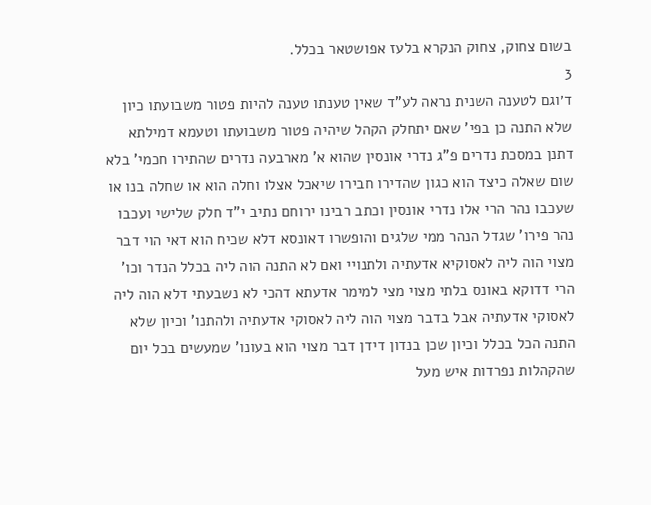בשום צחוק, צחוק הנקרא בלעז אפושטאר בכלל.
3
ד׳וגם לטענה השנית נראה לע"ד שאין טענתו טענה להיות פטור משבועתו כיון שלא התנה כן בפי' שאם יתחלק הקהל שיהיה פטור משבועתו וטעמא דמילתא דתנן במסכת נדרים פ"ג נדרי אונסין שהוא א' מארבעה נדרים שהתירו חכמי' בלא שום שאלה כיצד הוא כגון שהדירו חבירו שיאכל אצלו וחלה הוא או שחלה בנו או שעכבו נהר הרי אלו נדרי אונסין וכתב רבינו ירוחם נתיב י"ד חלק שלישי ועכבו נהר פירו' שגדל הנהר ממי שלגים והופשרו דאונסא דלא שכיח הוא דאי הוי דבר מצוי הוה ליה לאסוקיא אדעתיה ולתנויי ואם לא התנה הוה ליה בכלל הנדר וכו' הרי דדוקא באונס בלתי מצוי מצי למימר אדעתא דהכי לא נשבעתי דלא הוה ליה לאסוקי אדעתיה אבל בדבר מצוי הוה ליה לאסוקי אדעתיה ולהתנו' וכיון שלא התנה הכל בכלל וכיון שכן בנדון דידן דבר מצוי הוא בעונו' שמעשים בכל יום שהקהלות נפרדות איש מעל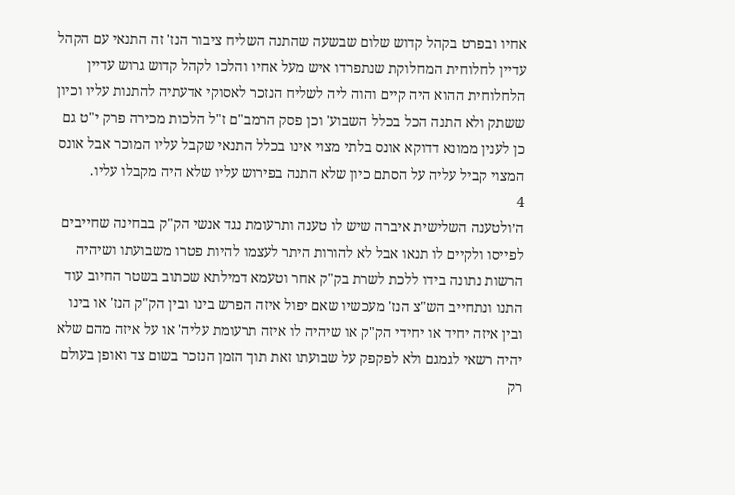אחיו ובפרט בקהל קדוש שלום שבשעה שהתנה השליח ציבור הנז' זה התנאי עם הקהל עדיין לחלוחית המחלוקת שנתפרדו איש מעל אחיו והלכו לקהל קדוש גרוש עדיין הלחלוחית ההוא היה קיים והוה ליה לשליח הנזכר לאסוקי אדעתיה להתנות עליו וכיון ששתק ולא התנה הכל בכלל השבוע' וכן פסק הרמב"ם ז"ל הלכות מכירה פרק י"ט גם כן לענין ממונא דדוקא אונס בלתי מצוי אינו בכלל התנאי שקבל עליו המוכר אבל אונס המצוי קביל עליה על הסתם כיון שלא התנה בפירוש עליו שלא היה מקבלו עליו.
4
ה׳ולטענה השלישית איברה שיש לו טענה ותרעומת נגד אנשי הק"ק בבחינה שחייבים לפייסו ולקיים לו תנאו אבל לא להורות היתר לעצמו להיות פטרו משבועתו ושיהיה הרשות נתונה בידו ללכת לשרת בק"ק אחר וטעמא דמילתא שכתוב בשטר החיוב עוד התנו ונתחייב הש"צ הנז' מעכשיו שאם יפול איזה הפרש בינו ובין הק"ק הנז' או בינו ובין איזה יחיד או יחידי הק"ק או שיהיה לו איזה תרעומת עליה' או על איזה מהם שלא יהיה רשאי לגמגם ולא לפקפק על שבועתו זאת תוך הזמן הנזכר בשום צד ואופן בעולם רק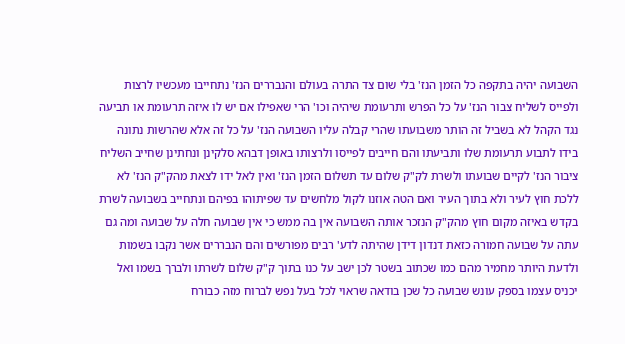השבועה יהיה בתקפה כל הזמן הנז' בלי שום צד התרה בעולם והנבררים הנז' נתחייבו מעכשיו לרצות ולפייס לשליח צבור הנז' על כל הפרש ותרעומת שיהיה וכו' הרי שאפילו אם יש לו איזה תרעומת או תביעה נגד הקהל לא בשביל זה הותר משבועתו שהרי קבלה עליו השבועה הנז' על כל זה אלא שהרשות נתונה בידו לתבוע תרעומת שלו ותביעתו והם חייבים לפייסו ולרצותו באופן דבהא סלקינן ונחתינן שחייב השליח ציבור הנז' לקיים שבועתו ולשרת לק"ק שלום עד תשלום הזמן הנז' ואין לאל ידו לצאת מהק"ק הנז' לא ללכת חוץ לעיר ולא בתוך העיר ואם הטה אוזנו לקול מלחשים עד שפיתוהו בפיהם ונתחייב בשבועה לשרת בקדש באיזה מקום חוץ מהק"ק הנזכר אותה השבועה אין בה ממש כי אין שבועה חלה על שבועה ומה גם עתה על שבועה חמורה כזאת דנדון דידן שהיתה לדע' רבים מפורשים והם הנבררים אשר נקבו בשמות ולדעת היותר מחמיר מהם כמו שכתוב בשטר לכן ישב על כנו בתוך ק"ק שלום לשרתו ולברך בשמו ואל יכניס עצמו בספק עונש שבועה כל שכן בודאה שראוי לכל בעל נפש לברוח מזה כבורח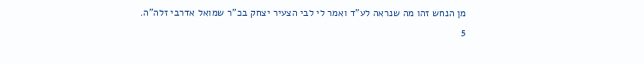מן הנחש זהו מה שנראה לע"ד ואמר לי לבי הצעיר יצחק בכ"ר שמואל אדרבי זלה"ה.
5